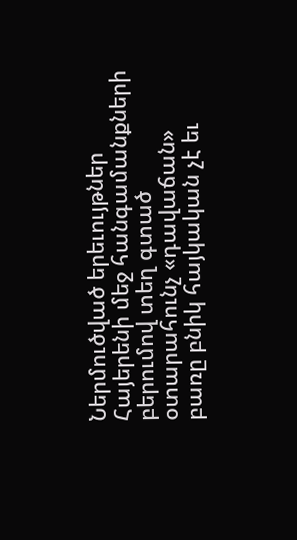Ներմուծված երեւույթներ
Հայերենի մեջ հանգամանքների բերումով տեղ գտած օտարահունչ «դավաճան» բառը բնիկ հայկական չէ եւ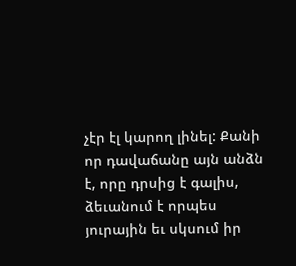չէր էլ կարող լինել: Քանի որ դավաճանը այն անձն է, որը դրսից է գալիս, ձեւանում է որպես յուրային եւ սկսում իր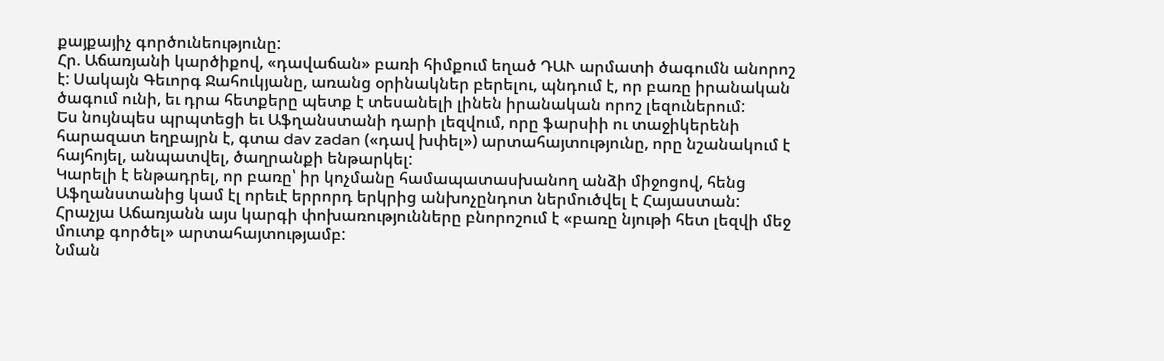քայքայիչ գործունեությունը:
Հր. Աճառյանի կարծիքով, «դավաճան» բառի հիմքում եղած ԴԱՒ արմատի ծագումն անորոշ է: Սակայն Գեւորգ Ջահուկյանը, առանց օրինակներ բերելու, պնդում է, որ բառը իրանական ծագում ունի, եւ դրա հետքերը պետք է տեսանելի լինեն իրանական որոշ լեզուներում:
Ես նույնպես պրպտեցի եւ Աֆղանստանի դարի լեզվում, որը ֆարսիի ու տաջիկերենի հարազատ եղբայրն է, գտա dav zadan («դավ խփել») արտահայտությունը, որը նշանակում է հայհոյել, անպատվել, ծաղրանքի ենթարկել:
Կարելի է ենթադրել, որ բառը՝ իր կոչմանը համապատասխանող անձի միջոցով, հենց Աֆղանստանից կամ էլ որեւէ երրորդ երկրից անխոչընդոտ ներմուծվել է Հայաստան:
Հրաչյա Աճառյանն այս կարգի փոխառությունները բնորոշում է «բառը նյութի հետ լեզվի մեջ մուտք գործել» արտահայտությամբ:
Նման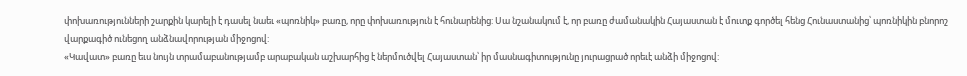փոխառությունների շարքին կարելի է դասել նաեւ «պոռնիկ» բառը, որը փոխառություն է հունարենից: Սա նշանակում է, որ բառը ժամանակին Հայաստան է մուտք գործել հենց Հունաստանից՝ պոռնիկին բնորոշ վարքագիծ ունեցող անձնավորության միջոցով:
«Կավատ» բառը եւս նույն տրամաբանությամբ արաբական աշխարհից է ներմուծվել Հայաստան՝ իր մասնագիտությունը յուրացրած որեւէ անձի միջոցով: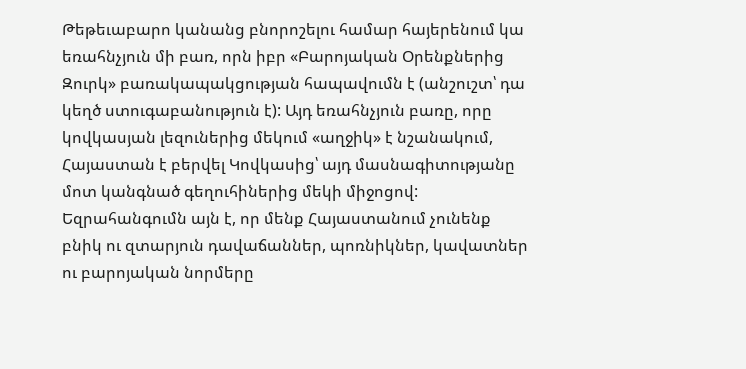Թեթեւաբարո կանանց բնորոշելու համար հայերենում կա եռահնչյուն մի բառ, որն իբր «Բարոյական Օրենքներից Զուրկ» բառակապակցության հապավումն է (անշուշտ՝ դա կեղծ ստուգաբանություն է): Այդ եռահնչյուն բառը, որը կովկասյան լեզուներից մեկում «աղջիկ» է նշանակում, Հայաստան է բերվել Կովկասից՝ այդ մասնագիտությանը մոտ կանգնած գեղուհիներից մեկի միջոցով:
Եզրահանգումն այն է, որ մենք Հայաստանում չունենք բնիկ ու զտարյուն դավաճաններ, պոռնիկներ, կավատներ ու բարոյական նորմերը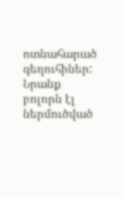ոտնահարած գեղուհիներ: Նրանք բոլորն էլ ներմուծված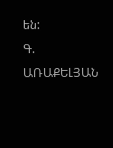են:
Գ. ԱՌԱՔԵԼՅԱՆ